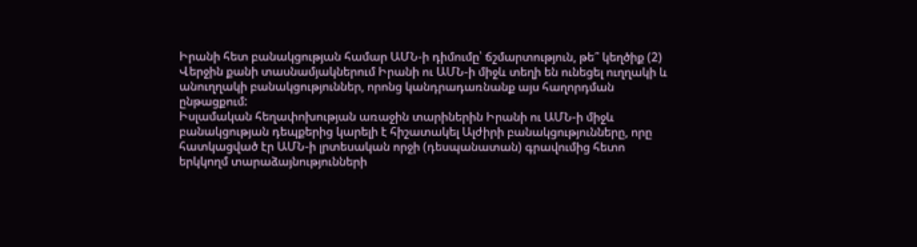Իրանի հետ բանակցության համար ԱՄՆ-ի դիմումը՝ ճշմարտություն, թե՞ կեղծիք (2)
Վերջին քանի տասնամյակներում Իրանի ու ԱՄՆ-ի միջև տեղի են ունեցել ուղղակի և անուղղակի բանակցություններ, որոնց կանդրադառնանք այս հաղորդման ընթացքում:
Իսլամական հեղափոխության առաջին տարիներին Իրանի ու ԱՄՆ-ի միջև բանակցության դեպքերից կարելի է հիշատակել Ալժիրի բանակցությունները, որը հատկացված էր ԱՄՆ-ի լրտեսական որջի (դեսպանատան) գրավումից հետո երկկողմ տարաձայնությունների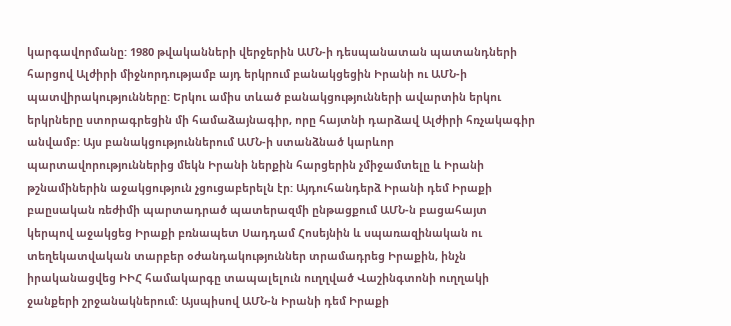կարգավորմանը: 1980 թվականների վերջերին ԱՄՆ-ի դեսպանատան պատանդների հարցով Ալժիրի միջնորդությամբ այդ երկրում բանակցեցին Իրանի ու ԱՄՆ-ի պատվիրակությունները: Երկու ամիս տևած բանակցությունների ավարտին երկու երկրները ստորագրեցին մի համաձայնագիր, որը հայտնի դարձավ Ալժիրի հռչակագիր անվամբ: Այս բանակցություններում ԱՄՆ-ի ստանձնած կարևոր պարտավորություններից մեկն Իրանի ներքին հարցերին չմիջամտելը և Իրանի թշնամիներին աջակցություն չցուցաբերելն էր: Այդուհանդերձ Իրանի դեմ Իրաքի բաըսական ռեժիմի պարտադրած պատերազմի ընթացքում ԱՄՆ-ն բացահայտ կերպով աջակցեց Իրաքի բռնապետ Սադդամ Հոսեյնին և սպառազինական ու տեղեկատվական տարբեր օժանդակություններ տրամադրեց Իրաքին, ինչն իրականացվեց ԻԻՀ համակարգը տապալելուն ուղղված Վաշինգտոնի ուղղակի ջանքերի շրջանակներում: Այսպիսով ԱՄՆ-ն Իրանի դեմ Իրաքի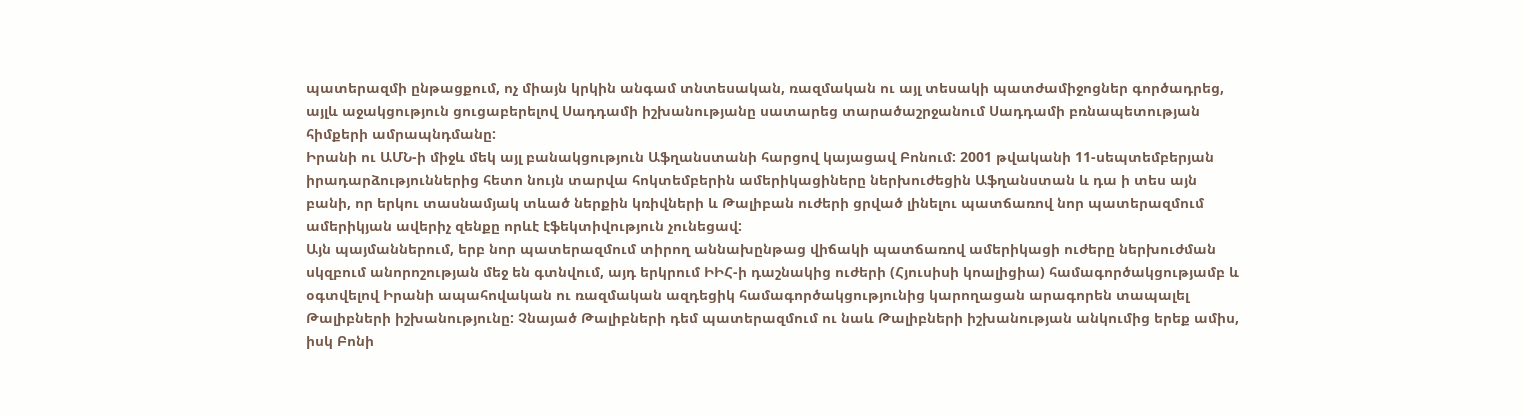պատերազմի ընթացքում, ոչ միայն կրկին անգամ տնտեսական, ռազմական ու այլ տեսակի պատժամիջոցներ գործադրեց, այլև աջակցություն ցուցաբերելով Սադդամի իշխանությանը սատարեց տարածաշրջանում Սադդամի բռնապետության հիմքերի ամրապնդմանը:
Իրանի ու ԱՄՆ-ի միջև մեկ այլ բանակցություն Աֆղանստանի հարցով կայացավ Բոնում: 2001 թվականի 11-սեպտեմբերյան իրադարձություններից հետո նույն տարվա հոկտեմբերին ամերիկացիները ներխուժեցին Աֆղանստան և դա ի տես այն բանի, որ երկու տասնամյակ տևած ներքին կռիվների և Թալիբան ուժերի ցրված լինելու պատճառով նոր պատերազմում ամերիկյան ավերիչ զենքը որևէ էֆեկտիվություն չունեցավ:
Այն պայմաններում, երբ նոր պատերազմում տիրող աննախընթաց վիճակի պատճառով ամերիկացի ուժերը ներխուժման սկզբում անորոշության մեջ են գտնվում, այդ երկրում ԻԻՀ-ի դաշնակից ուժերի (Հյուսիսի կոալիցիա) համագործակցությամբ և օգտվելով Իրանի ապահովական ու ռազմական ազդեցիկ համագործակցությունից կարողացան արագորեն տապալել Թալիբների իշխանությունը: Չնայած Թալիբների դեմ պատերազմում ու նաև Թալիբների իշխանության անկումից երեք ամիս, իսկ Բոնի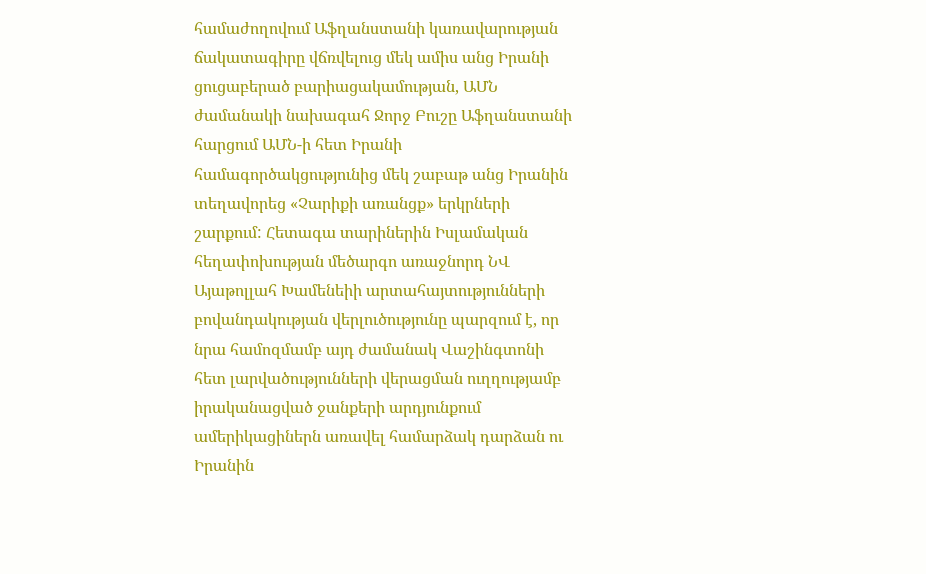համաժողովում Աֆղանստանի կառավարության ճակատագիրը վճռվելուց մեկ ամիս անց Իրանի ցուցաբերած բարիացակամության, ԱՄՆ ժամանակի նախագահ Ջորջ Բուշը Աֆղանստանի հարցում ԱՄՆ-ի հետ Իրանի համագործակցությունից մեկ շաբաթ անց Իրանին տեղավորեց «Չարիքի առանցք» երկրների շարքում: Հետագա տարիներին Իսլամական հեղափոխության մեծարգո առաջնորդ ՆՎ Այաթոլլահ Խամենեիի արտահայտությունների բովանդակության վերլուծությունը պարզում է, որ նրա համոզմամբ այդ ժամանակ Վաշինգտոնի հետ լարվածությունների վերացման ուղղությամբ իրականացված ջանքերի արդյունքում ամերիկացիներն առավել համարձակ դարձան ու Իրանին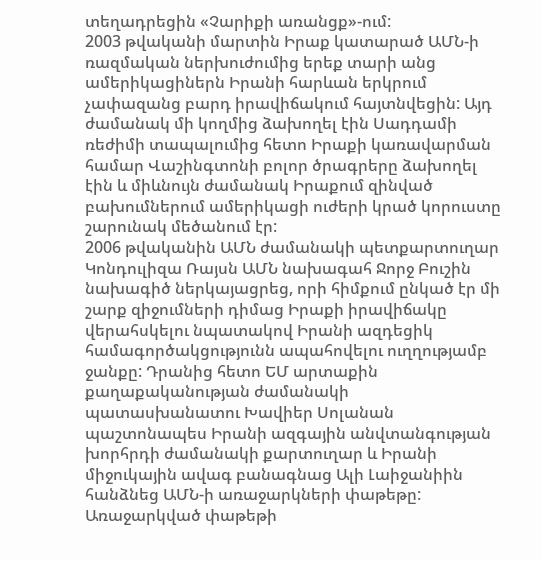տեղադրեցին «Չարիքի առանցք»-ում:
2003 թվականի մարտին Իրաք կատարած ԱՄՆ-ի ռազմական ներխուժումից երեք տարի անց ամերիկացիներն Իրանի հարևան երկրում չափազանց բարդ իրավիճակում հայտնվեցին: Այդ ժամանակ մի կողմից ձախողել էին Սադդամի ռեժիմի տապալումից հետո Իրաքի կառավարման համար Վաշինգտոնի բոլոր ծրագրերը ձախողել էին և միևնույն ժամանակ Իրաքում զինված բախումներում ամերիկացի ուժերի կրած կորուստը շարունակ մեծանում էր:
2006 թվականին ԱՄՆ ժամանակի պետքարտուղար Կոնդուլիզա Ռայսն ԱՄՆ նախագահ Ջորջ Բուշին նախագիծ ներկայացրեց, որի հիմքում ընկած էր մի շարք զիջումների դիմաց Իրաքի իրավիճակը վերահսկելու նպատակով Իրանի ազդեցիկ համագործակցությունն ապահովելու ուղղությամբ ջանքը: Դրանից հետո ԵՄ արտաքին քաղաքականության ժամանակի պատասխանատու Խավիեր Սոլանան պաշտոնապես Իրանի ազգային անվտանգության խորհրդի ժամանակի քարտուղար և Իրանի միջուկային ավագ բանագնաց Ալի Լաիջանիին հանձնեց ԱՄՆ-ի առաջարկների փաթեթը:
Առաջարկված փաթեթի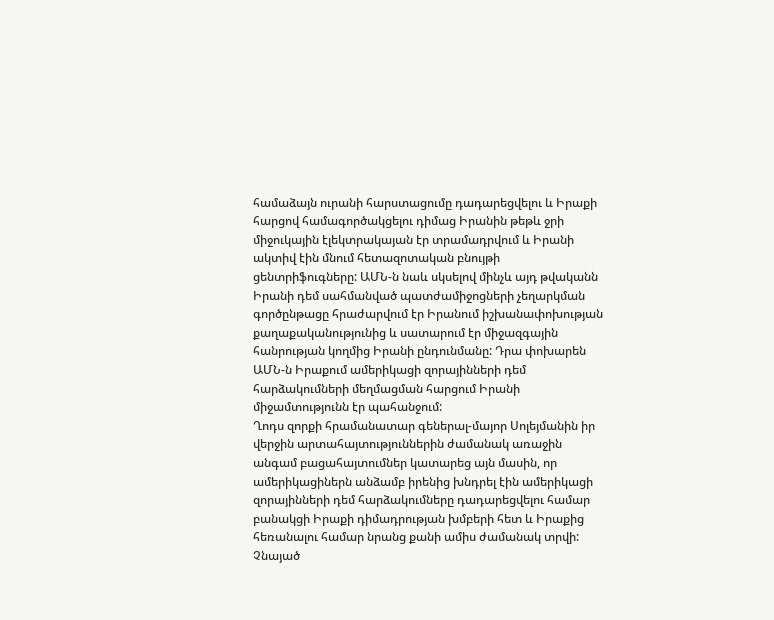համաձայն ուրանի հարստացումը դադարեցվելու և Իրաքի հարցով համագործակցելու դիմաց Իրանին թեթև ջրի միջուկային էլեկտրակայան էր տրամադրվում և Իրանի ակտիվ էին մնում հետազոտական բնույթի ցենտրիֆուգները: ԱՄՆ-ն նաև սկսելով մինչև այդ թվականն Իրանի դեմ սահմանված պատժամիջոցների չեղարկման գործընթացը հրաժարվում էր Իրանում իշխանափոխության քաղաքականությունից և սատարում էր միջազգային հանրության կողմից Իրանի ընդունմանը: Դրա փոխարեն ԱՄՆ-ն Իրաքում ամերիկացի զորայինների դեմ հարձակումների մեղմացման հարցում Իրանի միջամտությունն էր պահանջում:
Ղոդս զորքի հրամանատար գեներալ-մայոր Սոլեյմանին իր վերջին արտահայտություններին ժամանակ առաջին անգամ բացահայտումներ կատարեց այն մասին, որ ամերիկացիներն անձամբ իրենից խնդրել էին ամերիկացի զորայինների դեմ հարձակումները դադարեցվելու համար բանակցի Իրաքի դիմադրության խմբերի հետ և Իրաքից հեռանալու համար նրանց քանի ամիս ժամանակ տրվի:
Չնայած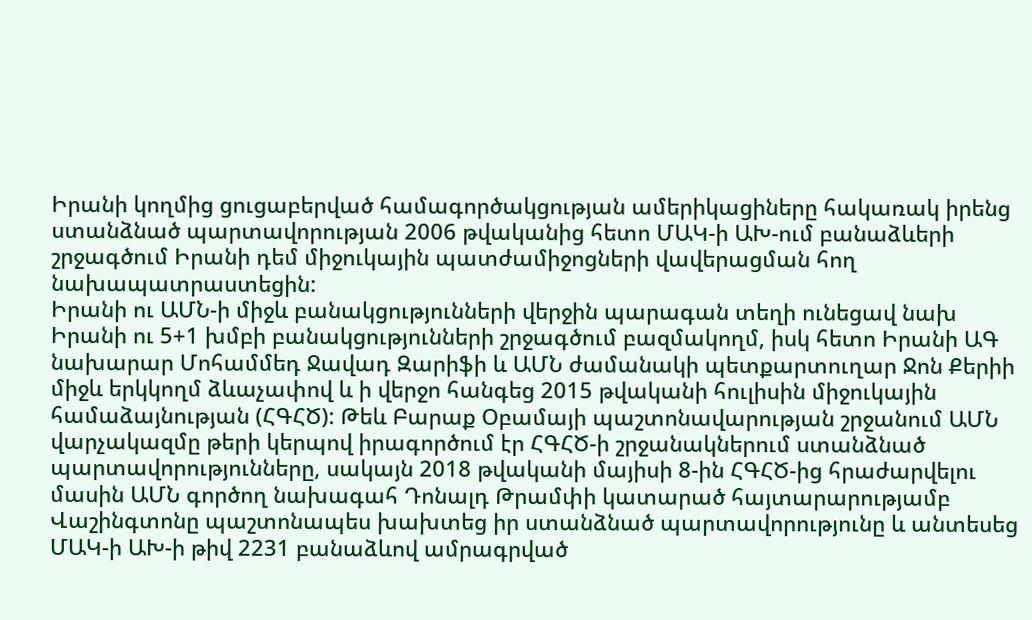Իրանի կողմից ցուցաբերված համագործակցության ամերիկացիները հակառակ իրենց ստանձնած պարտավորության 2006 թվականից հետո ՄԱԿ-ի ԱԽ-ում բանաձևերի շրջագծում Իրանի դեմ միջուկային պատժամիջոցների վավերացման հող նախապատրաստեցին:
Իրանի ու ԱՄՆ-ի միջև բանակցությունների վերջին պարագան տեղի ունեցավ նախ Իրանի ու 5+1 խմբի բանակցությունների շրջագծում բազմակողմ, իսկ հետո Իրանի ԱԳ նախարար Մոհամմեդ Ջավադ Զարիֆի և ԱՄՆ ժամանակի պետքարտուղար Ջոն Քերիի միջև երկկողմ ձևաչափով և ի վերջո հանգեց 2015 թվականի հուլիսին միջուկային համաձայնության (ՀԳՀԾ): Թեև Բարաք Օբամայի պաշտոնավարության շրջանում ԱՄՆ վարչակազմը թերի կերպով իրագործում էր ՀԳՀԾ-ի շրջանակներում ստանձնած պարտավորությունները, սակայն 2018 թվականի մայիսի 8-ին ՀԳՀԾ-ից հրաժարվելու մասին ԱՄՆ գործող նախագահ Դոնալդ Թրամփի կատարած հայտարարությամբ Վաշինգտոնը պաշտոնապես խախտեց իր ստանձնած պարտավորությունը և անտեսեց ՄԱԿ-ի ԱԽ-ի թիվ 2231 բանաձևով ամրագրված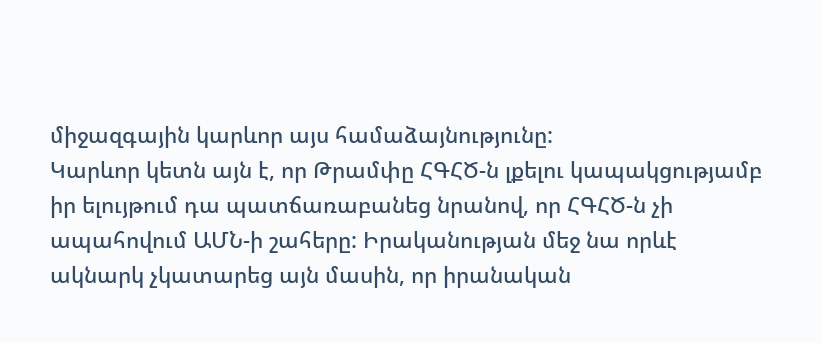միջազգային կարևոր այս համաձայնությունը:
Կարևոր կետն այն է, որ Թրամփը ՀԳՀԾ-ն լքելու կապակցությամբ իր ելույթում դա պատճառաբանեց նրանով, որ ՀԳՀԾ-ն չի ապահովում ԱՄՆ-ի շահերը: Իրականության մեջ նա որևէ ակնարկ չկատարեց այն մասին, որ իրանական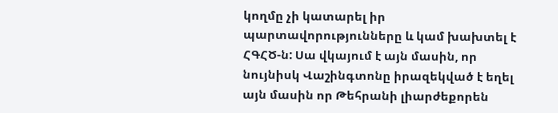կողմը չի կատարել իր պարտավորությունները և կամ խախտել է ՀԳՀԾ-ն: Սա վկայում է այն մասին, որ նույնիսկ Վաշինգտոնը իրազեկված է եղել այն մասին որ Թեհրանի լիարժեքորեն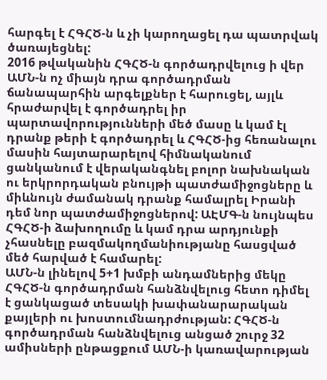հարգել է ՀԳՀԾ-ն և չի կարողացել դա պատրվակ ծառայեցնել:
2016 թվականին ՀԳՀԾ-ն գործադրվելուց ի վեր ԱՄՆ-ն ոչ միայն դրա գործադրման ճանապարհին արգելքներ է հարուցել, այլև հրաժարվել է գործադրել իր պարտավորությունների մեծ մասը և կամ էլ դրանք թերի է գործադրել և ՀԳՀԾ-ից հեռանալու մասին հայտարարելով հիմնականում ցանկանում է վերականգնել բոլոր նախնական ու երկրորդական բնույթի պատժամիջոցները և միևնույն ժամանակ դրանք համալրել Իրանի դեմ նոր պատժամիջոցներով: ԱԷՄԳ-ն նույնպես ՀԳՀԾ-ի ձախողումը և կամ դրա արդյունքի չհասնելը բազմակողմանիությանը հասցված մեծ հարված է համարել:
ԱՄՆ-ն լինելով 5+1 խմբի անդամներից մեկը ՀԳՀԾ-ն գործադրման հանձնվելուց հետո դիմել է ցանկացած տեսակի խափանարարական քայլերի ու խոստումնադրժության: ՀԳՀԾ-ն գործադրման հանձնվելուց անցած շուրջ 32 ամիսների ընթացքում ԱՄՆ-ի կառավարության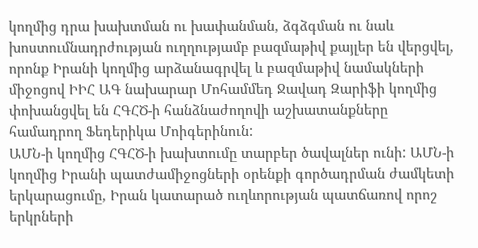կողմից դրա խախտման ու խափանման, ձգձգման ու նաև խոստումնադրժության ուղղությամբ բազմաթիվ քայլեր են վերցվել, որոնք Իրանի կողմից արձանագրվել և բազմաթիվ նամակների միջոցով ԻԻՀ ԱԳ նախարար Մոհամմեդ Ջավադ Զարիֆի կողմից փոխանցվել են ՀԳՀԾ-ի հանձնաժողովի աշխատանքները համադրող Ֆեդերիկա Մոիգերինուն:
ԱՄՆ-ի կողմից ՀԳՀԾ-ի խախտումը տարբեր ծավալներ ունի: ԱՄՆ-ի կողմից Իրանի պատժամիջոցների օրենքի գործադրման ժամկետի երկարացումը, Իրան կատարած ուղևորության պատճառով որոշ երկրների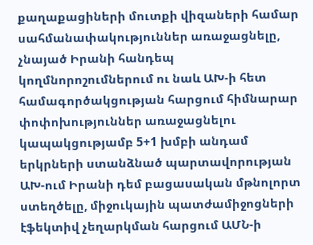քաղաքացիների մուտքի վիզաների համար սահմանափակություններ առաջացնելը, չնայած Իրանի հանդեպ կողմնորոշումներում ու նաև ԱԽ-ի հետ համագործակցության հարցում հիմնարար փոփոխություններ առաջացնելու կապակցությամբ 5+1 խմբի անդամ երկրների ստանձնած պարտավորության ԱԽ-ում Իրանի դեմ բացասական մթնոլորտ ստեղծելը, միջուկային պատժամիջոցների էֆեկտիվ չեղարկման հարցում ԱՄՆ-ի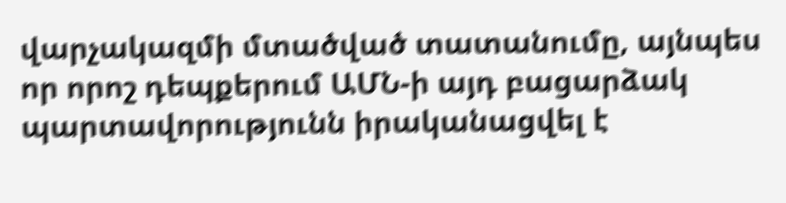վարչակազմի մտածված տատանումը, այնպես որ որոշ դեպքերում ԱՄՆ-ի այդ բացարձակ պարտավորությունն իրականացվել է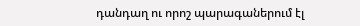դանդաղ ու որոշ պարագաներում էլ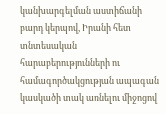կանխարգելման աստիճանի բարդ կերպով, Իրանի հետ տնտեսական հարաբերությունների ու համագործակցության ապագան կասկածի տակ առնելու միջոցով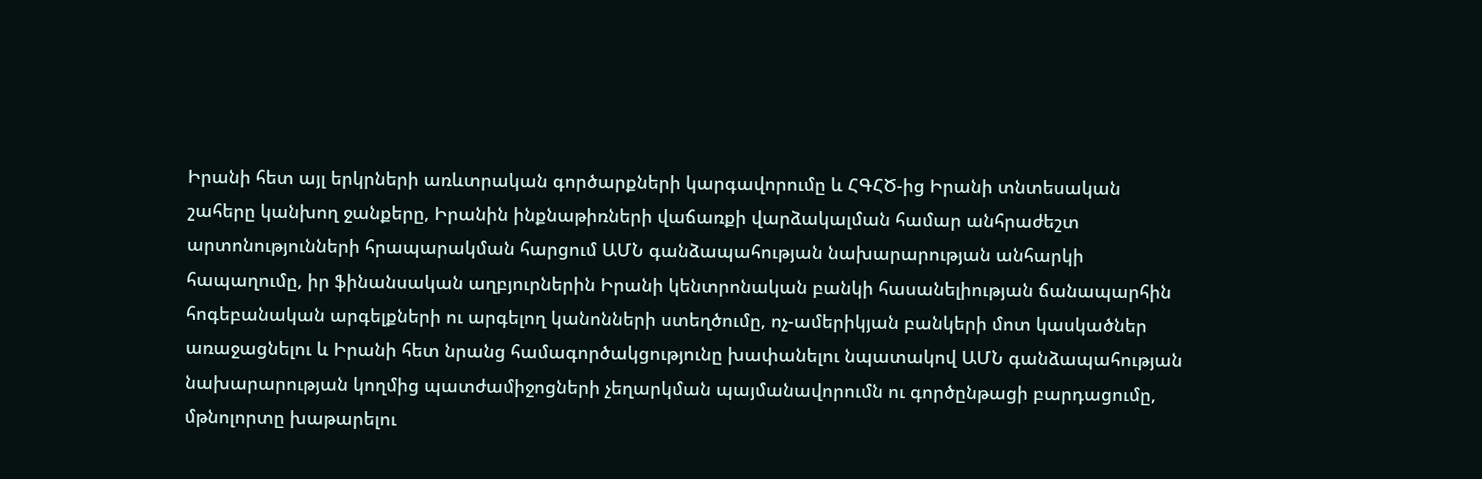Իրանի հետ այլ երկրների առևտրական գործարքների կարգավորումը և ՀԳՀԾ-ից Իրանի տնտեսական շահերը կանխող ջանքերը, Իրանին ինքնաթիռների վաճառքի վարձակալման համար անհրաժեշտ արտոնությունների հրապարակման հարցում ԱՄՆ գանձապահության նախարարության անհարկի հապաղումը, իր ֆինանսական աղբյուրներին Իրանի կենտրոնական բանկի հասանելիության ճանապարհին հոգեբանական արգելքների ու արգելող կանոնների ստեղծումը, ոչ-ամերիկյան բանկերի մոտ կասկածներ առաջացնելու և Իրանի հետ նրանց համագործակցությունը խափանելու նպատակով ԱՄՆ գանձապահության նախարարության կողմից պատժամիջոցների չեղարկման պայմանավորումն ու գործընթացի բարդացումը, մթնոլորտը խաթարելու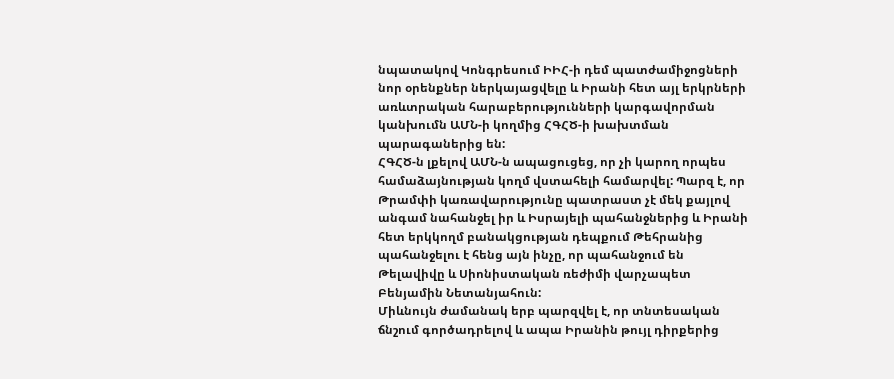նպատակով Կոնգրեսում ԻԻՀ-ի դեմ պատժամիջոցների նոր օրենքներ ներկայացվելը և Իրանի հետ այլ երկրների առևտրական հարաբերությունների կարգավորման կանխումն ԱՄՆ-ի կողմից ՀԳՀԾ-ի խախտման պարագաներից են:
ՀԳՀԾ-ն լքելով ԱՄՆ-ն ապացուցեց, որ չի կարող որպես համաձայնության կողմ վստահելի համարվել: Պարզ է, որ Թրամփի կառավարությունը պատրաստ չէ մեկ քայլով անգամ նահանջել իր և Իսրայելի պահանջներից և Իրանի հետ երկկողմ բանակցության դեպքում Թեհրանից պահանջելու է հենց այն ինչը, որ պահանջում են Թելավիվը և Սիոնիստական ռեժիմի վարչապետ Բենյամին Նետանյահուն:
Միևնույն ժամանակ երբ պարզվել է, որ տնտեսական ճնշում գործադրելով և ապա Իրանին թույլ դիրքերից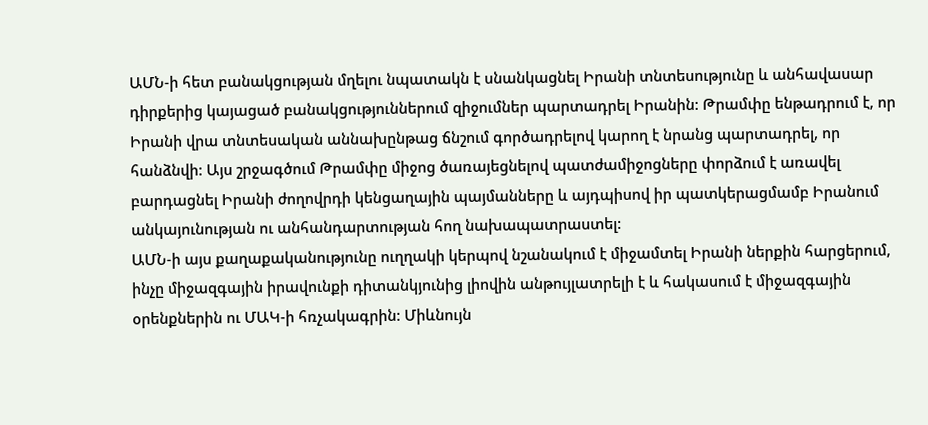ԱՄՆ-ի հետ բանակցության մղելու նպատակն է սնանկացնել Իրանի տնտեսությունը և անհավասար դիրքերից կայացած բանակցություններում զիջումներ պարտադրել Իրանին: Թրամփը ենթադրում է, որ Իրանի վրա տնտեսական աննախընթաց ճնշում գործադրելով կարող է նրանց պարտադրել, որ հանձնվի: Այս շրջագծում Թրամփը միջոց ծառայեցնելով պատժամիջոցները փորձում է առավել բարդացնել Իրանի ժողովրդի կենցաղային պայմանները և այդպիսով իր պատկերացմամբ Իրանում անկայունության ու անհանդարտության հող նախապատրաստել:
ԱՄՆ-ի այս քաղաքականությունը ուղղակի կերպով նշանակում է միջամտել Իրանի ներքին հարցերում, ինչը միջազգային իրավունքի դիտանկյունից լիովին անթույլատրելի է և հակասում է միջազգային օրենքներին ու ՄԱԿ-ի հռչակագրին: Միևնույն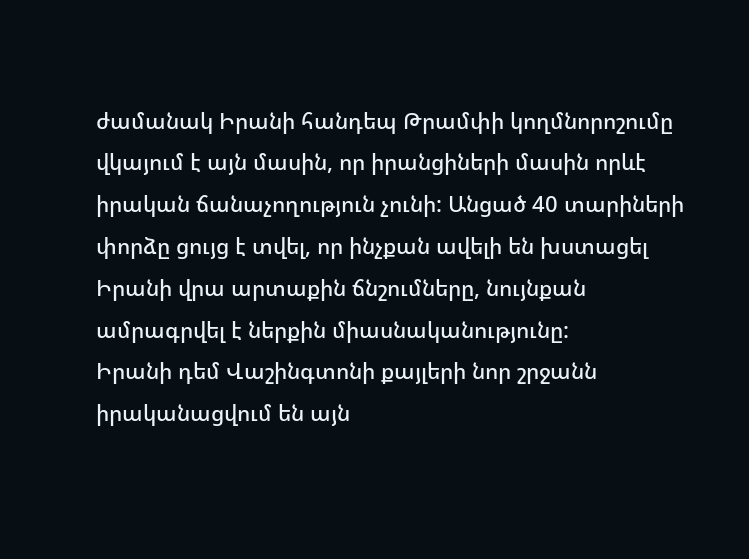ժամանակ Իրանի հանդեպ Թրամփի կողմնորոշումը վկայում է այն մասին, որ իրանցիների մասին որևէ իրական ճանաչողություն չունի: Անցած 40 տարիների փորձը ցույց է տվել, որ ինչքան ավելի են խստացել Իրանի վրա արտաքին ճնշումները, նույնքան ամրագրվել է ներքին միասնականությունը:
Իրանի դեմ Վաշինգտոնի քայլերի նոր շրջանն իրականացվում են այն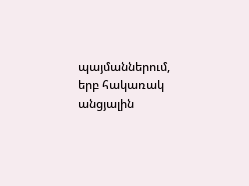պայմաններում, երբ հակառակ անցյալին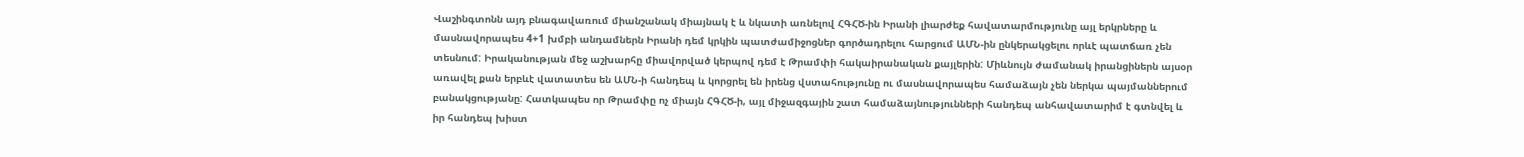Վաշինգտոնն այդ բնագավառում միանշանակ միայնակ է և նկատի առնելով ՀԳՀԾ-ին Իրանի լիարժեք հավատարմությունը այլ երկրները և մասնավորապես 4+1 խմբի անդամներն Իրանի դեմ կրկին պատժամիջոցներ գործադրելու հարցում ԱՄՆ-ին ընկերակցելու որևէ պատճառ չեն տեսնում: Իրականության մեջ աշխարհը միավորված կերպով դեմ է Թրամփի հակաիրանական քայլերին: Միևնույն ժամանակ իրանցիներն այսօր առավել քան երբևէ վատատես են ԱՄՆ-ի հանդեպ և կորցրել են իրենց վստահությունը ու մասնավորապես համաձայն չեն ներկա պայմաններում բանակցությանը: Հատկապես որ Թրամփը ոչ միայն ՀԳՀԾ-ի, այլ միջազգային շատ համաձայնությունների հանդեպ անհավատարիմ է գտնվել և իր հանդեպ խիստ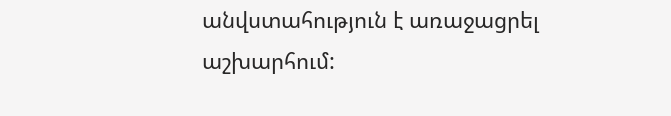անվստահություն է առաջացրել աշխարհում: